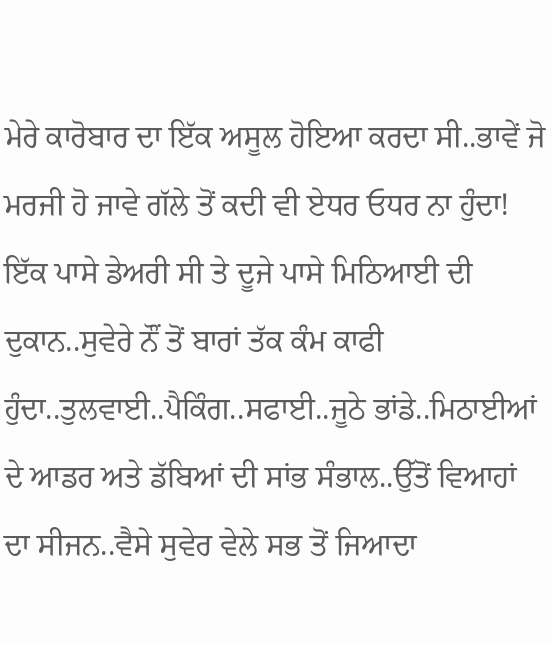ਮੇਰੇ ਕਾਰੋਬਾਰ ਦਾ ਇੱਕ ਅਸੂਲ ਹੋਇਆ ਕਰਦਾ ਸੀ..ਭਾਵੇਂ ਜੋ ਮਰਜੀ ਹੋ ਜਾਵੇ ਗੱਲੇ ਤੋਂ ਕਦੀ ਵੀ ਏਧਰ ਓਧਰ ਨਾ ਹੁੰਦਾ!
ਇੱਕ ਪਾਸੇ ਡੇਅਰੀ ਸੀ ਤੇ ਦੂਜੇ ਪਾਸੇ ਮਿਠਿਆਈ ਦੀ ਦੁਕਾਨ..ਸੁਵੇਰੇ ਨੌਂ ਤੋਂ ਬਾਰਾਂ ਤੱਕ ਕੰਮ ਕਾਫੀ ਹੁੰਦਾ..ਤੁਲਵਾਈ..ਪੈਕਿੰਗ..ਸਫਾਈ..ਜੂਠੇ ਭਾਂਡੇ..ਮਿਠਾਈਆਂ ਦੇ ਆਡਰ ਅਤੇ ਡੱਬਿਆਂ ਦੀ ਸਾਂਭ ਸੰਭਾਲ..ਉੱਤੋਂ ਵਿਆਹਾਂ ਦਾ ਸੀਜਨ..ਵੈਸੇ ਸੁਵੇਰ ਵੇਲੇ ਸਭ ਤੋਂ ਜਿਆਦਾ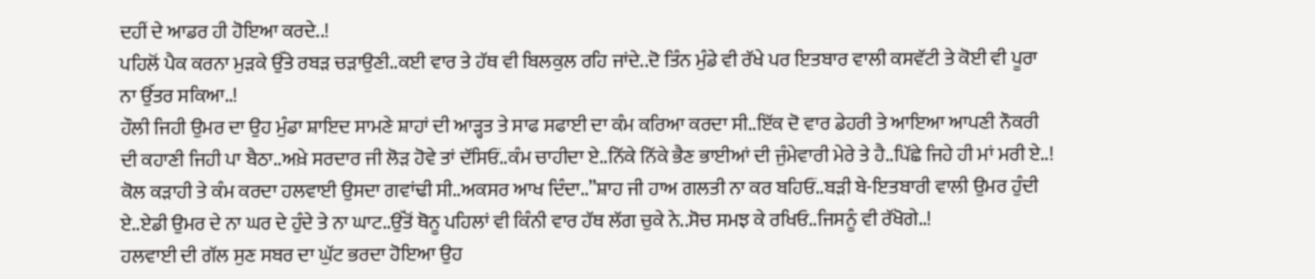ਦਹੀਂ ਦੇ ਆਡਰ ਹੀ ਹੋਇਆ ਕਰਦੇ..!
ਪਹਿਲੋਂ ਪੈਕ ਕਰਨਾ ਮੁੜਕੇ ਉੱਤੇ ਰਬੜ ਚੜਾਉਣੀ..ਕਈ ਵਾਰ ਤੇ ਹੱਥ ਵੀ ਬਿਲਕੁਲ ਰਹਿ ਜਾਂਦੇ..ਦੋ ਤਿੰਨ ਮੁੰਡੇ ਵੀ ਰੱਖੇ ਪਰ ਇਤਬਾਰ ਵਾਲੀ ਕਸਵੱਟੀ ਤੇ ਕੋਈ ਵੀ ਪੂਰਾ ਨਾ ਉੱਤਰ ਸਕਿਆ..!
ਹੌਲੀ ਜਿਹੀ ਉਮਰ ਦਾ ਉਹ ਮੁੰਡਾ ਸ਼ਾਇਦ ਸਾਮਣੇ ਸ਼ਾਹਾਂ ਦੀ ਆੜ੍ਹਤ ਤੇ ਸਾਫ ਸਫਾਈ ਦਾ ਕੰਮ ਕਰਿਆ ਕਰਦਾ ਸੀ..ਇੱਕ ਦੋ ਵਾਰ ਡੇਹਰੀ ਤੇ ਆਇਆ ਆਪਣੀ ਨੌਕਰੀ ਦੀ ਕਹਾਣੀ ਜਿਹੀ ਪਾ ਬੈਠਾ..ਅਖ਼ੇ ਸਰਦਾਰ ਜੀ ਲੋੜ ਹੋਵੇ ਤਾਂ ਦੱਸਿਓਂ..ਕੰਮ ਚਾਹੀਦਾ ਏ..ਨਿੱਕੇ ਨਿੱਕੇ ਭੈਣ ਭਾਈਆਂ ਦੀ ਜੁੰਮੇਵਾਰੀ ਮੇਰੇ ਤੇ ਹੈ..ਪਿੱਛੇ ਜਿਹੇ ਹੀ ਮਾਂ ਮਰੀ ਏ..!
ਕੋਲ ਕੜਾਹੀ ਤੇ ਕੰਮ ਕਰਦਾ ਹਲਵਾਈ ਉਸਦਾ ਗਵਾਂਢੀ ਸੀ..ਅਕਸਰ ਆਖ ਦਿੰਦਾ..”ਸ਼ਾਹ ਜੀ ਹਾਅ ਗਲਤੀ ਨਾ ਕਰ ਬਹਿਓਂ..ਬੜੀ ਬੇ-ਇਤਬਾਰੀ ਵਾਲੀ ਉਮਰ ਹੁੰਦੀ ਏ..ਏਡੀ ਉਮਰ ਦੇ ਨਾ ਘਰ ਦੇ ਹੁੰਦੇ ਤੇ ਨਾ ਘਾਟ..ਉੱਤੋਂ ਥੋਨੂ ਪਹਿਲਾਂ ਵੀ ਕਿੰਨੀ ਵਾਰ ਹੱਥ ਲੱਗ ਚੁਕੇ ਨੇ..ਸੋਚ ਸਮਝ ਕੇ ਰਖਿਓ..ਜਿਸਨੂੰ ਵੀ ਰੱਖੋਗੇ..!
ਹਲਵਾਈ ਦੀ ਗੱਲ ਸੁਣ ਸਬਰ ਦਾ ਘੁੱਟ ਭਰਦਾ ਹੋਇਆ ਉਹ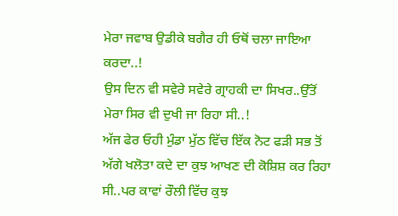ਮੇਰਾ ਜਵਾਬ ਉਡੀਕੇ ਬਗੈਰ ਹੀ ਓਥੋਂ ਚਲਾ ਜਾਇਆ ਕਰਦਾ..!
ਉਸ ਦਿਨ ਵੀ ਸਵੇਰੇ ਸਵੇਰੇ ਗ੍ਰਾਹਕੀ ਦਾ ਸਿਖਰ..ਉੱਤੋਂ ਮੇਰਾ ਸਿਰ ਵੀ ਦੁਖੀ ਜਾ ਰਿਹਾ ਸੀ..!
ਅੱਜ ਫੇਰ ਓਹੀ ਮੁੰਡਾ ਮੁੱਠ ਵਿੱਚ ਇੱਕ ਨੋਟ ਫੜੀ ਸਭ ਤੋਂ ਅੱਗੇ ਖਲੋਤਾ ਕਦੇ ਦਾ ਕੁਝ ਆਖਣ ਦੀ ਕੋਸ਼ਿਸ਼ ਕਰ ਰਿਹਾ ਸੀ..ਪਰ ਕਾਵਾਂ ਰੌਲੀ ਵਿੱਚ ਕੁਝ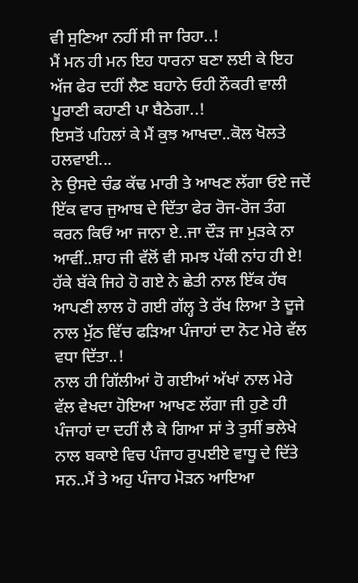ਵੀ ਸੁਣਿਆ ਨਹੀਂ ਸੀ ਜਾ ਰਿਹਾ..!
ਮੈਂ ਮਨ ਹੀ ਮਨ ਇਹ ਧਾਰਨਾ ਬਣਾ ਲਈ ਕੇ ਇਹ ਅੱਜ ਫੇਰ ਦਹੀਂ ਲੈਣ ਬਹਾਨੇ ਓਹੀ ਨੌਕਰੀ ਵਾਲੀ ਪੂਰਾਣੀ ਕਹਾਣੀ ਪਾ ਬੈਠੇਗਾ..!
ਇਸਤੋਂ ਪਹਿਲਾਂ ਕੇ ਮੈਂ ਕੁਝ ਆਖਦਾ..ਕੋਲ ਖੋਲਤੇ ਹਲਵਾਈ...
ਨੇ ਉਸਦੇ ਚੰਡ ਕੱਢ ਮਾਰੀ ਤੇ ਆਖਣ ਲੱਗਾ ਓਏ ਜਦੋਂ ਇੱਕ ਵਾਰ ਜੁਆਬ ਦੇ ਦਿੱਤਾ ਫੇਰ ਰੋਜ-ਰੋਜ ਤੰਗ ਕਰਨ ਕਿਓਂ ਆ ਜਾਨਾ ਏ..ਜਾ ਦੌੜ ਜਾ ਮੁੜਕੇ ਨਾ ਆਵੀਂ..ਸ਼ਾਹ ਜੀ ਵੱਲੋਂ ਵੀ ਸਮਝ ਪੱਕੀ ਨਾਂਹ ਹੀ ਏ!
ਹੱਕੇ ਬੱਕੇ ਜਿਹੇ ਹੋ ਗਏ ਨੇ ਛੇਤੀ ਨਾਲ ਇੱਕ ਹੱਥ ਆਪਣੀ ਲਾਲ ਹੋ ਗਈ ਗੱਲ੍ਹ ਤੇ ਰੱਖ ਲਿਆ ਤੇ ਦੂਜੇ ਨਾਲ ਮੁੱਠ ਵਿੱਚ ਫੜਿਆ ਪੰਜਾਹਾਂ ਦਾ ਨੋਟ ਮੇਰੇ ਵੱਲ ਵਧਾ ਦਿੱਤਾ..!
ਨਾਲ ਹੀ ਗਿੱਲੀਆਂ ਹੋ ਗਈਆਂ ਅੱਖਾਂ ਨਾਲ ਮੇਰੇ ਵੱਲ ਵੇਖਦਾ ਹੋਇਆ ਆਖਣ ਲੱਗਾ ਜੀ ਹੁਣੇ ਹੀ ਪੰਜਾਹਾਂ ਦਾ ਦਹੀਂ ਲੈ ਕੇ ਗਿਆ ਸਾਂ ਤੇ ਤੁਸੀਂ ਭਲੇਖੇ ਨਾਲ ਬਕਾਏ ਵਿਚ ਪੰਜਾਹ ਰੁਪਈਏ ਵਾਧੂ ਦੇ ਦਿੱਤੇ ਸਨ..ਮੈਂ ਤੇ ਅਹੁ ਪੰਜਾਹ ਮੋੜਨ ਆਇਆ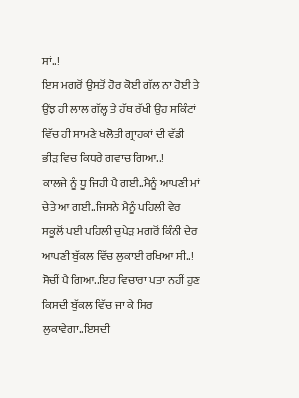ਸਾਂ..!
ਇਸ ਮਗਰੋਂ ਉਸਤੋਂ ਹੋਰ ਕੋਈ ਗੱਲ ਨਾ ਹੋਈ ਤੇ ਉਂਝ ਹੀ ਲਾਲ ਗੱਲ੍ਹ ਤੇ ਹੱਥ ਰੱਖੀ ਉਹ ਸਕਿੰਟਾਂ ਵਿੱਚ ਹੀ ਸਾਮਣੇ ਖਲੋਤੀ ਗ੍ਰਾਹਕਾਂ ਦੀ ਵੱਡੀ ਭੀੜ ਵਿਚ ਕਿਧਰੇ ਗਵਾਚ ਗਿਆ..!
ਕਾਲਜੇ ਨੂੰ ਧੂ ਜਿਹੀ ਪੈ ਗਈ..ਮੈਨੂੰ ਆਪਣੀ ਮਾਂ ਚੇਤੇ ਆ ਗਈ..ਜਿਸਨੇ ਮੈਨੂੰ ਪਹਿਲੀ ਵੇਰ ਸਕੂਲੋਂ ਪਈ ਪਹਿਲੀ ਚੁਪੇੜ ਮਗਰੋਂ ਕਿੰਨੀ ਦੇਰ ਆਪਣੀ ਬੁੱਕਲ ਵਿੱਚ ਲੁਕਾਈ ਰਖਿਆ ਸੀ..!
ਸੋਚੀਂ ਪੈ ਗਿਆ..ਇਹ ਵਿਚਾਰਾ ਪਤਾ ਨਹੀਂ ਹੁਣ ਕਿਸਦੀ ਬੁੱਕਲ ਵਿੱਚ ਜਾ ਕੇ ਸਿਰ ਲੁਕਾਵੇਗਾ..ਇਸਦੀ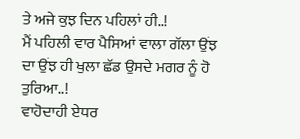ਤੇ ਅਜੇ ਕੁਝ ਦਿਨ ਪਹਿਲਾਂ ਹੀ..!
ਮੈਂ ਪਹਿਲੀ ਵਾਰ ਪੈਸਿਆਂ ਵਾਲਾ ਗੱਲਾ ਉਂਝ ਦਾ ਉਂਝ ਹੀ ਖੁਲਾ ਛੱਡ ਉਸਦੇ ਮਗਰ ਨੂੰ ਹੋ ਤੁਰਿਆ..!
ਵਾਹੋਦਾਹੀ ਏਧਰ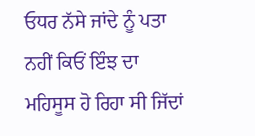ਓਧਰ ਨੱਸੇ ਜਾਂਦੇ ਨੂੰ ਪਤਾ ਨਹੀਂ ਕਿਓਂ ਇੰਝ ਦਾ ਮਹਿਸੂਸ ਹੋ ਰਿਹਾ ਸੀ ਜਿੱਦਾਂ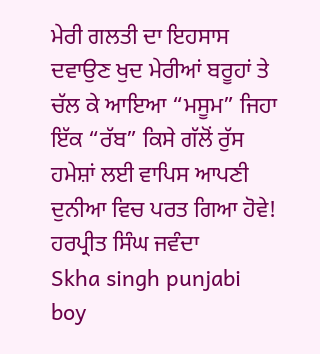ਮੇਰੀ ਗਲਤੀ ਦਾ ਇਹਸਾਸ ਦਵਾਉਣ ਖੁਦ ਮੇਰੀਆਂ ਬਰੂਹਾਂ ਤੇ ਚੱਲ ਕੇ ਆਇਆ “ਮਸੂਮ” ਜਿਹਾ ਇੱਕ “ਰੱਬ” ਕਿਸੇ ਗੱਲੋਂ ਰੁੱਸ ਹਮੇਸ਼ਾਂ ਲਈ ਵਾਪਿਸ ਆਪਣੀ ਦੁਨੀਆ ਵਿਚ ਪਰਤ ਗਿਆ ਹੋਵੇ!
ਹਰਪ੍ਰੀਤ ਸਿੰਘ ਜਵੰਦਾ
Skha singh punjabi boy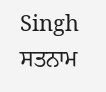Singh
ਸਤਨਾਮ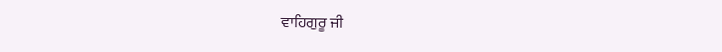ਵਾਹਿਗੁਰੂ ਜੀ